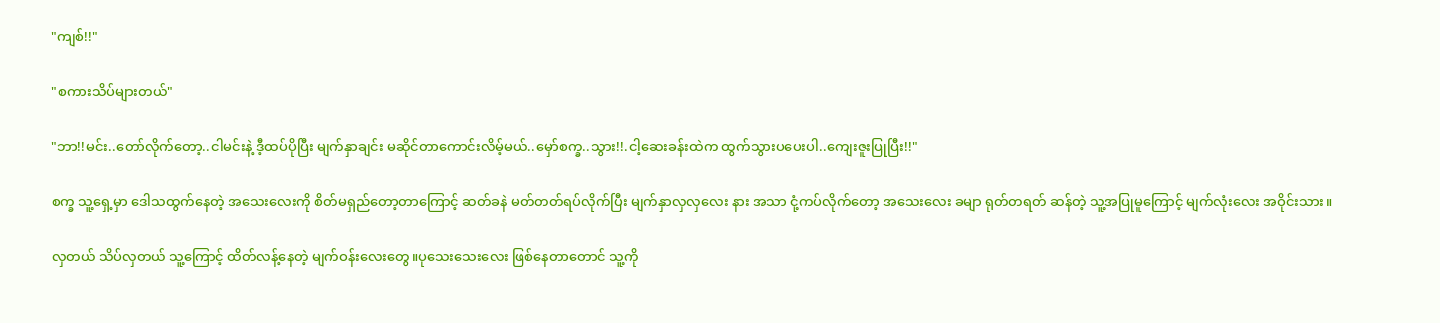"ကျစ်!!"

"စကားသိပ်များတယ်"

"ဘာ!!မင်း..တော်လိုက်တော့..ငါမင်းနဲ့ ဒီ့ထပ်ပိုပြီး မျက်နှာချင်း မဆိုင်တာကောင်းလိမ့်မယ်..မှော်စက္ခ..သွား!!.ငါ့ဆေးခန်းထဲက ထွက်သွားပပေးပါ..ကျေးဇူးပြုပြီး!!"

စက္ခ သူ့ရှေ့မှာ ဒေါသထွက်နေတဲ့ အသေးလေးကို စိတ်မရှည်တော့တာကြောင့် ဆတ်ခနဲ မတ်တတ်ရပ်လိုက်ပြီး မျက်နှာလှလှလေး နား အသာ ငုံ့ကပ်လိုက်တော့ အသေးလေး ခမျာ ရုတ်တရတ် ဆန်တဲ့ သူ့အပြုမူကြောင့် မျက်လုံးလေး အဝိုင်းသား။

လှတယ် သိပ်လှတယ် သူ့ကြောင့် ထိတ်လန့်နေတဲ့ မျက်ဝန်းလေးတွေ။ပုသေးသေးလေး ဖြစ်နေတာတောင် သူ့ကို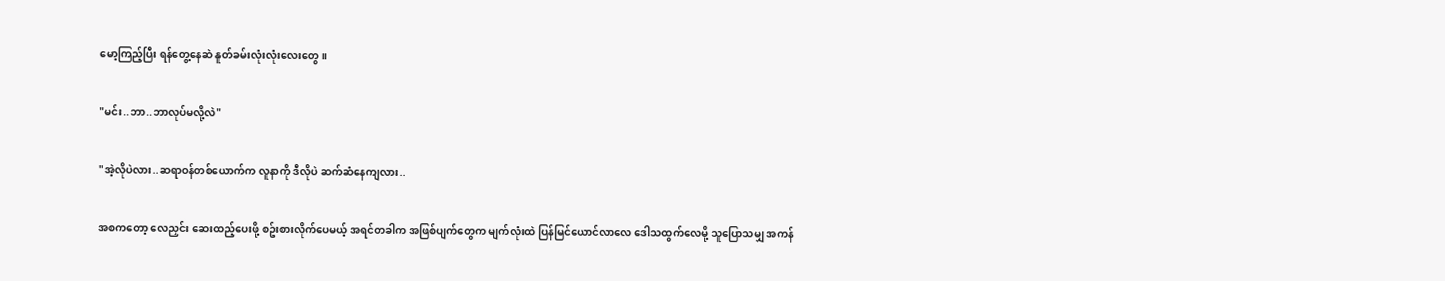မော့ကြည့်ပြီး ရန်တွေ့နေဆဲ နူတ်ခမ်းလုံးလုံးလေးတွေ။

"မင်း..ဘာ..ဘာလုပ်မလို့လဲ"

"အဲ့လိုပဲလား..ဆရာဝန်တစ်ယောက်က လူနာကို ဒီလိုပဲ ဆက်ဆံနေကျလား..

အစကတော့ လေညှင်း ဆေးထည့်ပေးဖို့ စဥ်းစားလိုက်ပေမယ့် အရင်တခါက အဖြစ်ပျက်တွေက မျက်လုံးထဲ ပြန်မြင်ယောင်လာလေ ဒေါသထွက်လေမို့ သူပြောသမျှ အကန်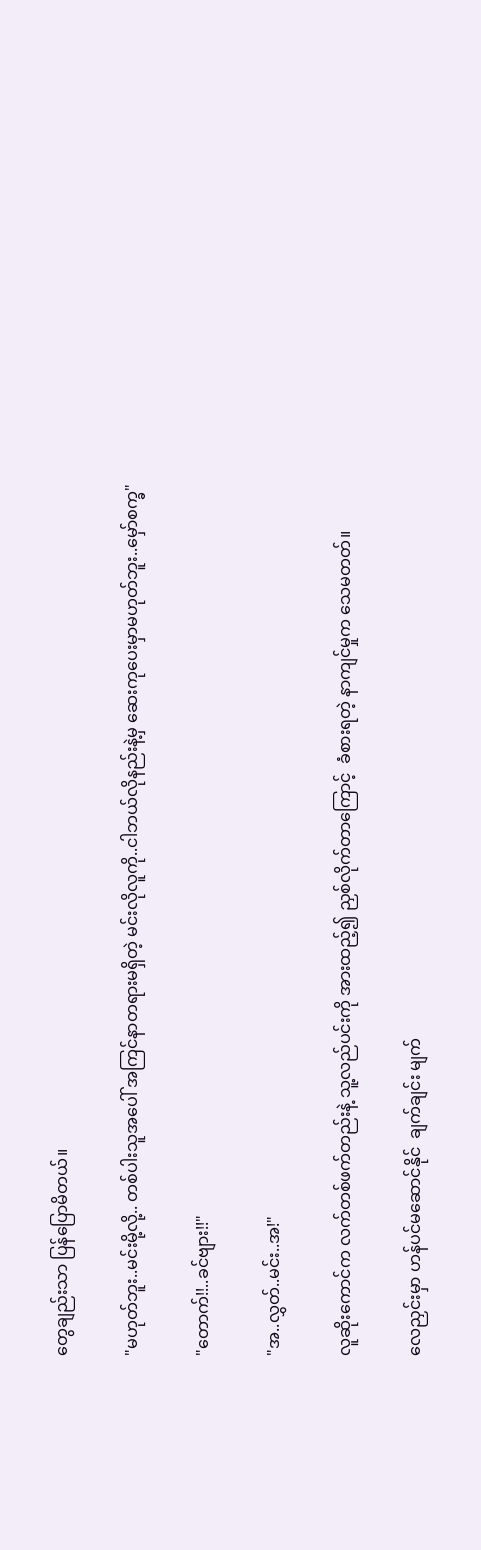တွေချည်းသာ ပြန်ပြောမိတယ်။

"မဟုတ်ဘူး..မင်းမို့လို့.. တစ်ပါးသူအပေါ် အကြင်နာတရားမရှိတဲ့ မင်းလိုလူကို..ငါဘယ်လိုနည်းနဲ့မှ ဆေးကုပေးမှာမဟုတ်ဘူး..မှော်စက္ခ"

"တောက်!!..ခင်ဗျား!!"

"အ..လွှတ်..မင်း..အ!"

လူဆိုးကောင်က လက်တစ်ဖက်တည်းနဲ့ သူ့လည်ပင်းကို အားထည့်၍ ညှစ်လိုက်တာကြောင့်  ခံစားရတဲ့ နာကျင်မှုက သေမတတ်။

လေညှင်းမှာ ဟန်ပင်မဆောင်နိုင်  ချက်ချင်း မျက်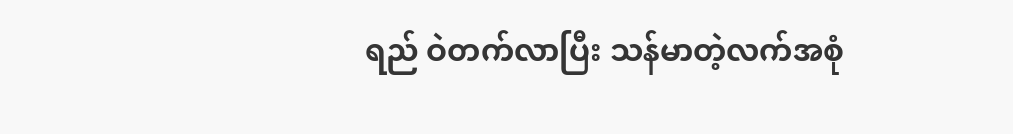ရည် ဝဲတက်လာပြီး သန်မာတဲ့လက်အစုံ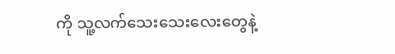ကို သူ့လက်သေးသေးလေးတွေနဲ့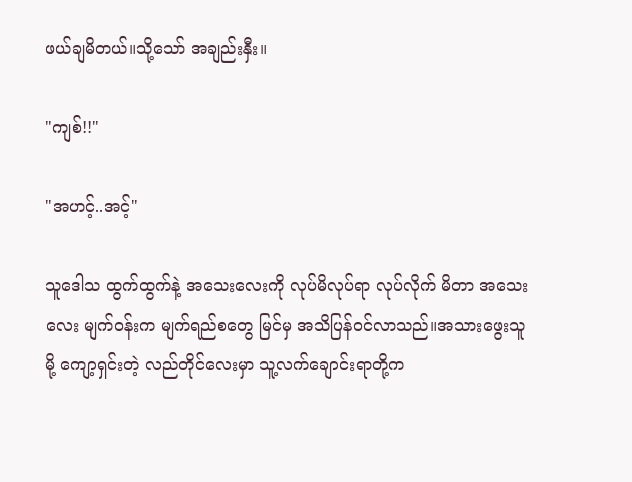ဖယ်ချမိတယ်။သို့သော် အချည်းနှီး။

"ကျစ်!!"

"အဟင့်..အင့်"

သူဒေါသ ထွက်ထွက်နဲ့ အသေးလေးကို လုပ်မိလုပ်ရာ လုပ်လိုက် မိတာ အသေးလေး မျက်ဝန်းက မျက်ရည်စတွေ မြင်မှ အသိပြန်ဝင်လာသည်။အသားဖွေးသူမို့ ကျော့ရှင်းတဲ့ လည်တိုင်လေးမှာ သူ့လက်ချောင်းရာတို့က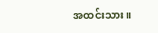အထင်းသား။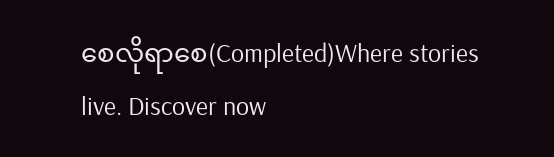စေလိုရာစေ(Completed)Where stories live. Discover now